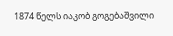1874 წელს იაკობ გოგებაშვილი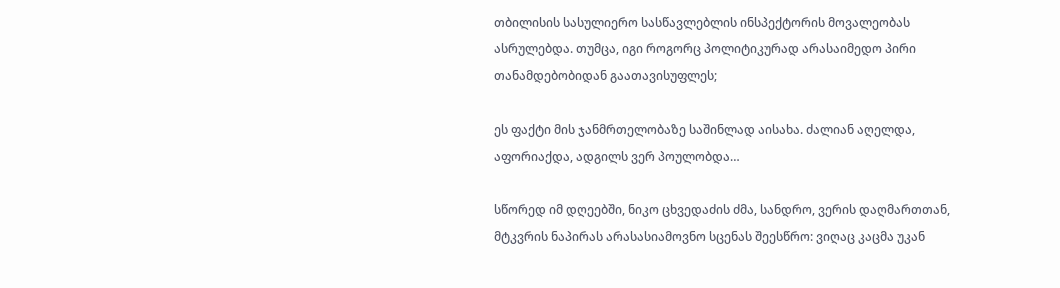თბილისის სასულიერო სასწავლებლის ინსპექტორის მოვალეობას ასრულებდა. თუმცა, იგი როგორც პოლიტიკურად არასაიმედო პირი თანამდებობიდან გაათავისუფლეს;

ეს ფაქტი მის ჯანმრთელობაზე საშინლად აისახა. ძალიან აღელდა, აფორიაქდა, ადგილს ვერ პოულობდა…

სწორედ იმ დღეებში, ნიკო ცხვედაძის ძმა, სანდრო, ვერის დაღმართთან, მტკვრის ნაპირას არასასიამოვნო სცენას შეესწრო: ვიღაც კაცმა უკან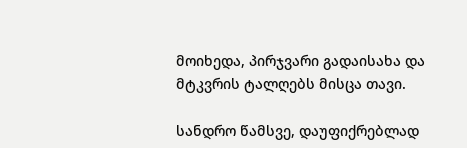მოიხედა, პირჯვარი გადაისახა და მტკვრის ტალღებს მისცა თავი.

სანდრო წამსვე, დაუფიქრებლად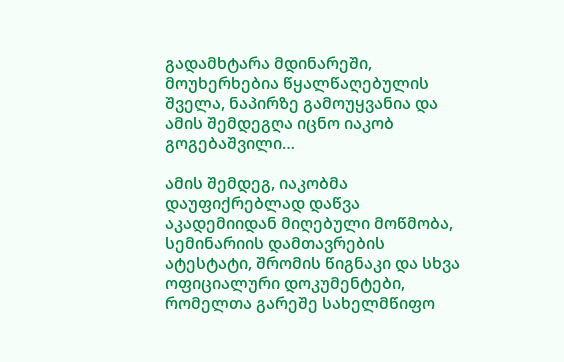გადამხტარა მდინარეში, მოუხერხებია წყალწაღებულის შველა, ნაპირზე გამოუყვანია და ამის შემდეგღა იცნო იაკობ გოგებაშვილი…

ამის შემდეგ, იაკობმა დაუფიქრებლად დაწვა აკადემიიდან მიღებული მოწმობა, სემინარიის დამთავრების ატესტატი, შრომის წიგნაკი და სხვა ოფიციალური დოკუმენტები, რომელთა გარეშე სახელმწიფო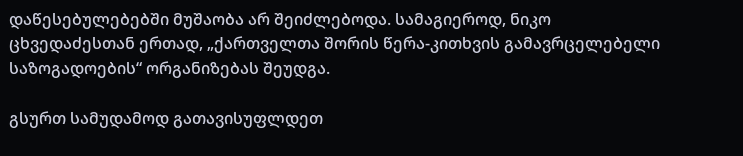დაწესებულებებში მუშაობა არ შეიძლებოდა. სამაგიეროდ, ნიკო ცხვედაძესთან ერთად, „ქართველთა შორის წერა-კითხვის გამავრცელებელი საზოგადოების“ ორგანიზებას შეუდგა.

გსურთ სამუდამოდ გათავისუფლდეთ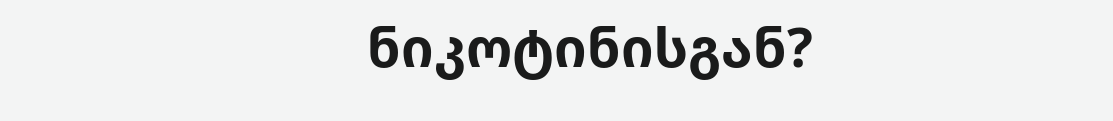ნიკოტინისგან?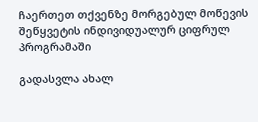ჩაერთეთ თქვენზე მორგებულ მოწევის შეწყვეტის ინდივიდუალურ ციფრულ პროგრამაში

გადასვლა ახალ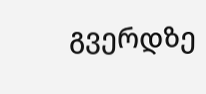გვერდზე